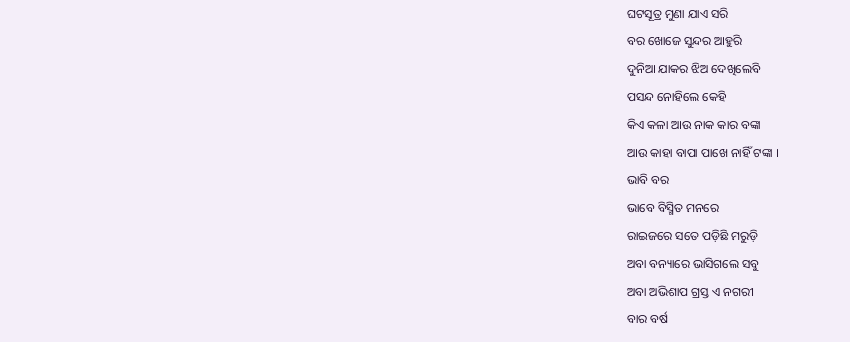ଘଟସୂତ୍ର ମୁଣା ଯାଏ ସରି
ବର ଖୋଜେ ସୁନ୍ଦର ଆହୁରି
ଦୁନିଆ ଯାକର ଝିଅ ଦେଖିଲେବି
ପସନ୍ଦ ନୋହିଲେ କେହି
କିଏ କଳା ଆଉ ନାକ କାର ବଙ୍କା
ଆଉ କାହା ବାପା ପାଖେ ନାହିଁ ଟଙ୍କା ।
ଭାବି ବର
ଭାବେ ବିସ୍ମିତ ମନରେ
ରାଇଜରେ ସତେ ପଡ଼ିଛି ମରୁଡ଼ି
ଅବା ବନ୍ୟାରେ ଭାସିଗଲେ ସବୁ
ଅବା ଅଭିଶାପ ଗ୍ରସ୍ତ ଏ ନଗରୀ
ବାର ବର୍ଷ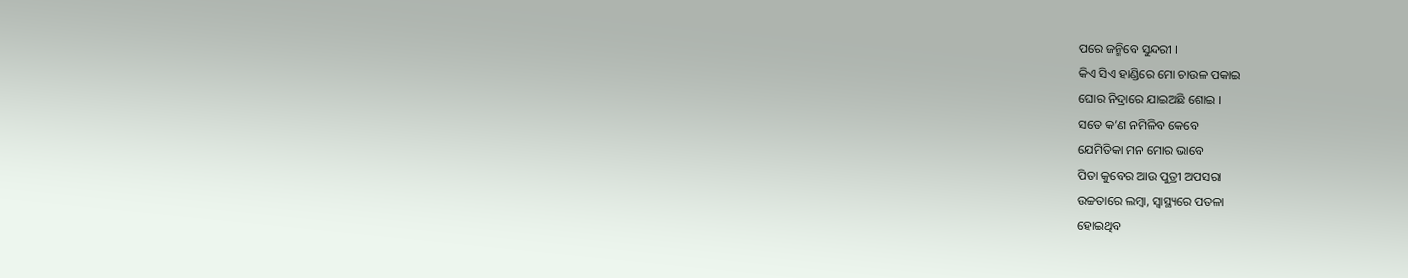ପରେ ଜନ୍ମିବେ ସୁନ୍ଦରୀ ।
କିଏ ସିଏ ହାଣ୍ଡିରେ ମୋ ଚାଉଳ ପକାଇ
ଘୋର ନିଦ୍ରାରେ ଯାଇଅଛି ଶୋଇ ।
ସତେ କ’ଣ ନମିଳିବ କେବେ
ଯେମିତିକା ମନ ମୋର ଭାବେ
ପିତା କୁବେର ଆଉ ପୁତ୍ରୀ ଅପସରା
ଉଚ୍ଚତାରେ ଲମ୍ବା, ସ୍ୱାସ୍ଥ୍ୟରେ ପତଳା
ହୋଇଥିବ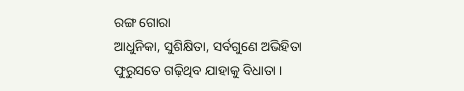ରଙ୍ଗ ଗୋରା
ଆଧୁନିକା, ସୁଶିକ୍ଷିତା, ସର୍ବଗୁଣେ ଅଭିହିତା
ଫୁରୁସତେ ଗଢ଼ିଥିବ ଯାହାକୁ ବିଧାତା ।